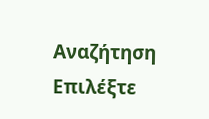Αναζήτηση
Επιλέξτε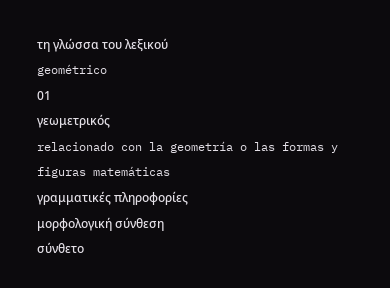τη γλώσσα του λεξικού
geométrico
01
γεωμετρικός
relacionado con la geometría o las formas y figuras matemáticas
γραμματικές πληροφορίες
μορφολογική σύνθεση
σύνθετο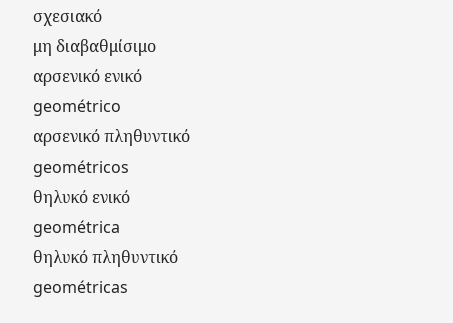σχεσιακό
μη διαβαθμίσιμο
αρσενικό ενικό
geométrico
αρσενικό πληθυντικό
geométricos
θηλυκό ενικό
geométrica
θηλυκό πληθυντικό
geométricas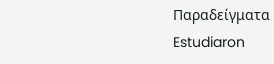Παραδείγματα
Estudiaron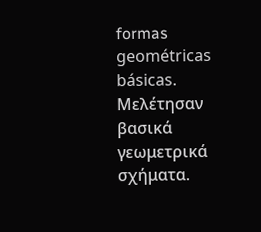formas geométricas básicas.
Μελέτησαν βασικά γεωμετρικά σχήματα.